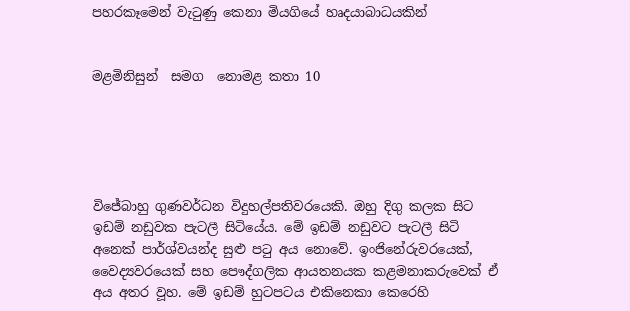පහරකෑමෙන් වැටුණු කෙනා මියගියේ හෘදයාබාධයකින්


මළමිනිසුන්  සමග  නොමළ කතා 10





විජේබාහු ගුණවර්ධන විදුහල්පතිවරයෙකි. ඔහු දිගු කලක සිට ඉඩම් නඩුවක පැටලී සිටියේය. මේ ඉඩම් නඩුවට පැටලී සිටි අනෙක් පාර්ශ්වයන්ද සුළු පටු අය නොවේ. ඉංජිනේරුවරයෙක්, වෛද්‍යවරයෙක් සහ පෞද්ගලික ආයතනයක කළමනාකරුවෙක් ඒ අය අතර වූහ. මේ ඉඩම් හුටපටය එකිනෙකා කෙරෙහි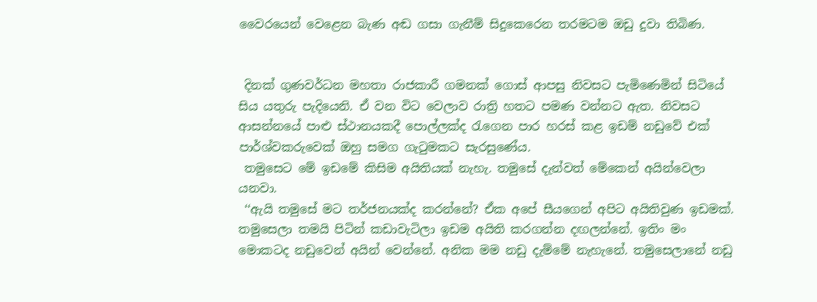වෛරයෙන් වෙළෙන බැණ අඬ ගසා ගැනීම් සිදුකෙරෙන තරමටම ඔඩු දුවා තිබිණ.


 දිනක් ගුණවර්ධන මහතා රාජකාරී ගමනක් ගොස් ආපසු නිවසට පැමිණෙමින් සිටියේ සිය යතුරු පැදියෙනි. ඒ වන විට වෙලාව රාත්‍රි හතට පමණ වන්නට ඇත. නිවසට ආසන්නයේ පාළු ස්ථානයකදී පොල්ලක්ද රැගෙන පාර හරස් කළ ඉඩම් නඩුවේ එක් පාර්ශ්වකරුවෙක් ඔහු සමග ගැටුමකට සැරසුණේය.
 තමුසෙට මේ ඉඩමේ කිසිම අයිතියක් නැහැ. තමුසේ දැන්වත් මේකෙන් අයින්වෙලා යනවා.
 ‘‘ඇයි තමුසේ මට තර්ජනයක්ද කරන්නේ? ඒක අපේ සීයගෙන් අපිට අයිතිවුණ ඉඩමක්. තමුසෙලා තමයි පිටින් කඩාවැටිලා ඉඩම අයිති කරගන්න දඟලන්නේ. ඉතිං මං මොකටද නඩුවෙන් අයින් වෙන්නේ. අනික මම නඩු දැම්මේ නැහැනේ. තමුසෙලානේ නඩු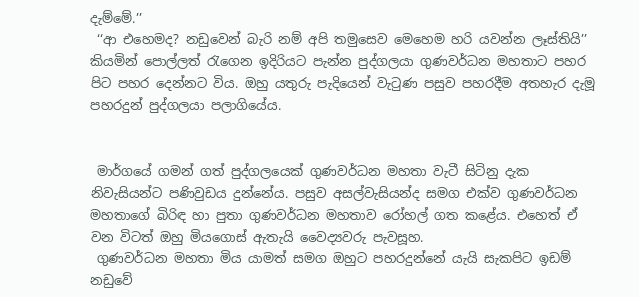දැම්මේ.’’
 ‘‘ආ එහෙමද? නඩුවෙන් බැරි නම් අපි තමුසෙව මෙහෙම හරි යවන්න ලෑස්තියි’’ කියමින් පොල්ලත් රැගෙන ඉදිරියට පැන්න පුද්ගලයා ගුණවර්ධන මහතාට පහර පිට පහර දෙන්නට විය. ඔහු යතුරු පැදියෙන් වැටුණ පසුව පහරදීම අතහැර දැමූ පහරදුන් පුද්ගලයා පලාගියේය.


 මාර්ගයේ ගමන් ගත් පුද්ගලයෙක් ගුණවර්ධන මහතා වැටී සිටිනු දැක නිවැසියන්ට පණිවුඩය දුන්නේය. පසුව අසල්වැසියන්ද සමග එක්ව ගුණවර්ධන මහතාගේ බිරිඳ හා පුතා ගුණවර්ධන මහතාව රෝහල් ගත කළේය. එහෙත් ඒ වන විටත් ඔහු මියගොස් ඇතැයි වෛද්‍යවරු පැවසූහ.
 ගුණවර්ධන මහතා මිය යාමත් සමග ඔහුට පහරදුන්නේ යැයි සැකපිට ඉඩම් නඩුවේ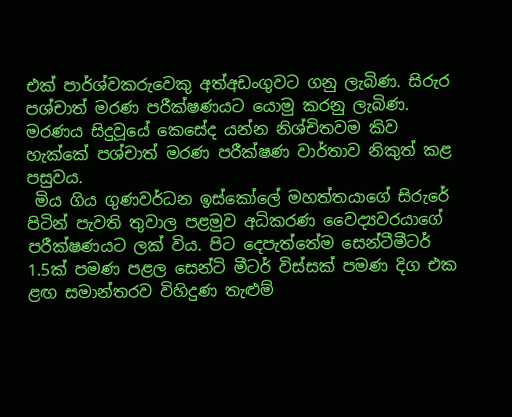එක් පාර්ශ්වකරුවෙකු අත්අඩංගුවට ගනු ලැබිණ. සිරුර පශ්චාත් මරණ පරීක්ෂණයට යොමු කරනු ලැබිණ. මරණය සිදුවූයේ කෙසේද යන්න නිශ්චිතවම කිව හැක්කේ පශ්චාත් මරණ පරීක්ෂණ වාර්තාව නිකුත් කළ පසුවය.
 මිය ගිය ගුණවර්ධන ඉස්කෝලේ මහත්තයාගේ සිරුරේ පිටින් පැවති තුවාල පළමුව අධිකරණ වෛද්‍යවරයාගේ පරීක්ෂණයට ලක් විය. පිට දෙපැත්තේම සෙන්ටීමීටර් 1.5ක් පමණ පළල සෙන්ටි මීටර් විස්සක් පමණ දිග එක ළඟ සමාන්තරව විහිදුණ තැළුම්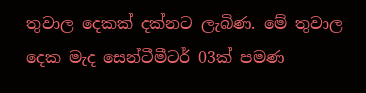තුවාල දෙකක් දක්නට ලැබිණ. මේ තුවාල දෙක මැද සෙන්ටීමීටර් 03ක් පමණ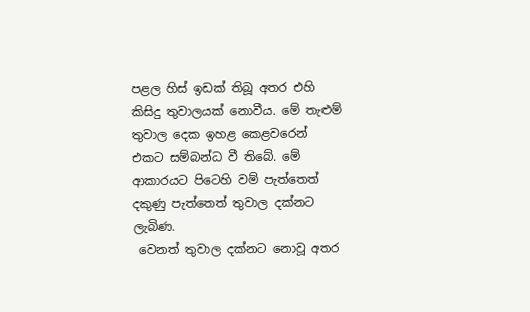පළල හිස් ඉඩක් තිබූ අතර එහි කිසිදු තුවාලයක් නොවීය. මේ තැළුම් තුවාල දෙක ඉහළ කෙළවරෙන් එකට සම්බන්ධ වී තිබේ. මේ ආකාරයට පිටෙහි වම් පැත්තෙත් දකුණු පැත්තෙත් තුවාල දක්නට ලැබිණ.
 වෙනත් තුවාල දක්නට නොවූ අතර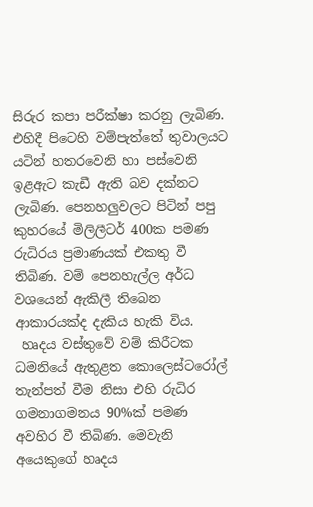සිරුර කපා පරීක්ෂා කරනු ලැබිණ. එහිදී පිටෙහි වම්පැත්තේ තුවාලයට යටින් හතරවෙනි හා පස්වෙනි ඉළඇට කැඩී ඇති බව දක්නට ලැබිණ. පෙනහලුවලට පිටින් පපු කුහරයේ මිලිලීටර් 400ක පමණ රුධිරය ප්‍රමාණයක් එකතු වී තිබිණ. වම් පෙනහැල්ල අර්ධ වශයෙන් ඇකිලී තිබෙන ආකාරයක්ද දැකිය හැකි විය.
 හෘදය වස්තුවේ වම් කිරීටක ධමනියේ ඇතුළත කොලෙස්ටරෝල් තැන්පත් වීම නිසා එහි රුධිර ගමනාගමනය 90%ක් පමණ අවහිර වී තිබිණ. මෙවැනි අයෙකුගේ හෘදය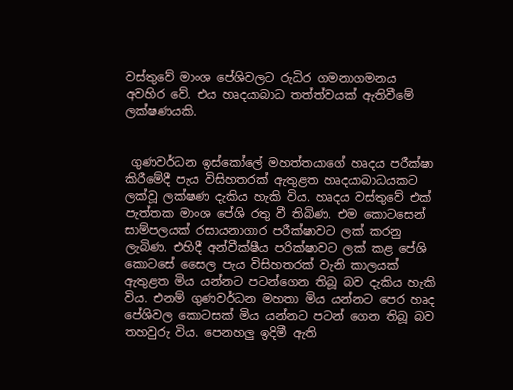වස්තුවේ මාංශ පේශිවලට රුධිර ගමනාගමනය අවහිර වේ. එය හෘදයාබාධ තත්ත්වයක් ඇතිවීමේ ලක්ෂණයකි.


 ගුණවර්ධන ඉස්කෝලේ මහත්තයාගේ හෘදය පරීක්ෂා කිරීමේදී පැය විසිහතරක් ඇතුළත හෘදයාබාධයකට ලක්වූ ලක්ෂණ දැකිය හැකි විය. හෘදය වස්තුවේ එක් පැත්තක මාංශ පේශි රතු වී තිබිණ. එම කොටසෙන් සාම්පලයක් රසායනාගාර පරීක්ෂාවට ලක් කරනු ලැබිණ. එහිදී අන්වීක්ෂීය පරික්ෂාවට ලක් කළ පේශි කොටසේ සෛල පැය විසිහතරක් වැනි කාලයක් ඇතුළත මිය යන්නට පටන්ගෙන තිබූ බව දැකිය හැකි විය. එනම් ගුණවර්ධන මහතා මිය යන්නට පෙර හෘද පේශිවල කොටසක් මිය යන්නට පටන් ගෙන තිබූ බව තහවුරු විය. පෙනහලු ඉදිමී ඇති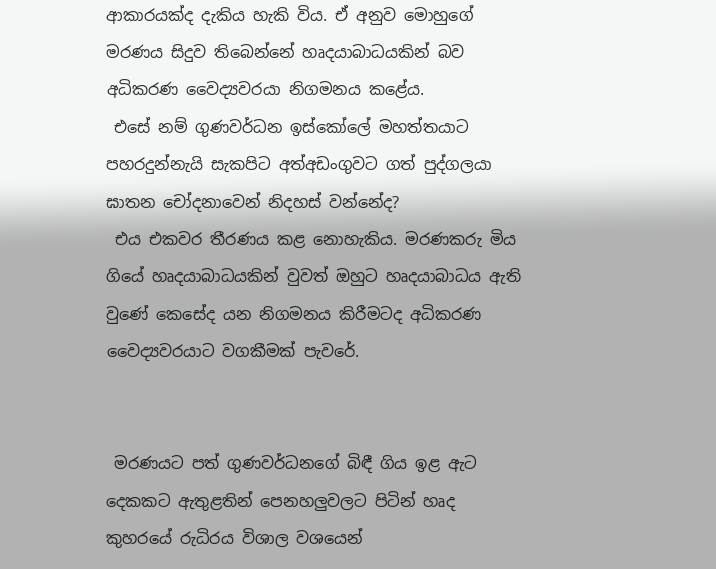ආකාරයක්ද දැකිය හැකි විය. ඒ අනුව මොහුගේ මරණය සිදුව තිබෙන්නේ හෘදයාබාධයකින් බව අධිකරණ වෛද්‍යවරයා නිගමනය කළේය.
 එසේ නම් ගුණවර්ධන ඉස්කෝලේ මහත්තයාට පහරදුන්නැයි සැකපිට අත්අඩංගුවට ගත් පුද්ගලයා ඝාතන චෝදනාවෙන් නිදහස් වන්නේද?
 එය එකවර තීරණය කළ නොහැකිය. මරණකරු මිය ගියේ හෘදයාබාධයකින් වුවත් ඔහුට හෘදයාබාධය ඇති වුණේ කෙසේද යන නිගමනය කිරීමටද අධිකරණ වෛද්‍යවරයාට වගකීමක් පැවරේ.


 මරණයට පත් ගුණවර්ධනගේ බිඳී ගිය ඉළ ඇට දෙකකට ඇතුළතින් පෙනහලුවලට පිටින් හෘද කුහරයේ රුධිරය විශාල වශයෙන්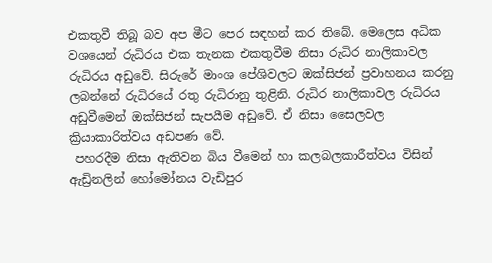එකතුවී තිබූ බව අප මීට පෙර සඳහන් කර තිබේ. මෙලෙස අධික වශයෙන් රුධිරය එක තැනක එකතුවීම නිසා රුධිර නාලිකාවල රුධිරය අඩුවේ. සිරුරේ මාංශ පේශිවලට ඔක්සිජන් ප්‍රවාහනය කරනු ලබන්නේ රුධිරයේ රතු රුධිරානු තුළිනි. රුධිර නාලිකාවල රුධිරය අඩුවීමෙන් ඔක්සිජන් සැපයීම අඩුවේ. ඒ නිසා සෛලවල ක්‍රියාකාරිත්වය අඩපණ වේ.
 පහරදීම නිසා ඇතිවන බිය වීමෙන් හා කලබලකාරීත්වය විසින් ඇඩ්‍රිනලින් හෝමෝනය වැඩිපුර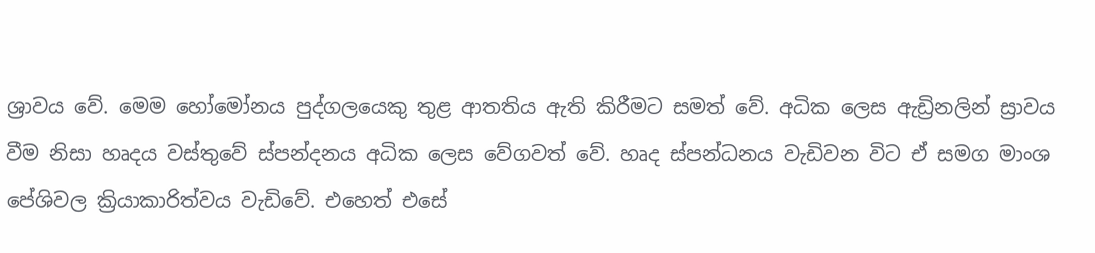ශ්‍රාවය වේ. මෙම හෝමෝනය පුද්ගලයෙකු තුළ ආතතිය ඇති කිරීමට සමත් වේ. අධික ලෙස ඇඩ්‍රිනලින් ස්‍රාවය වීම නිසා හෘදය වස්තුවේ ස්පන්දනය අධික ලෙස වේගවත් වේ. හෘද ස්පන්ධනය වැඩිවන විට ඒ සමග මාංශ පේශිවල ක්‍රියාකාරිත්වය වැඩිවේ. එහෙත් එසේ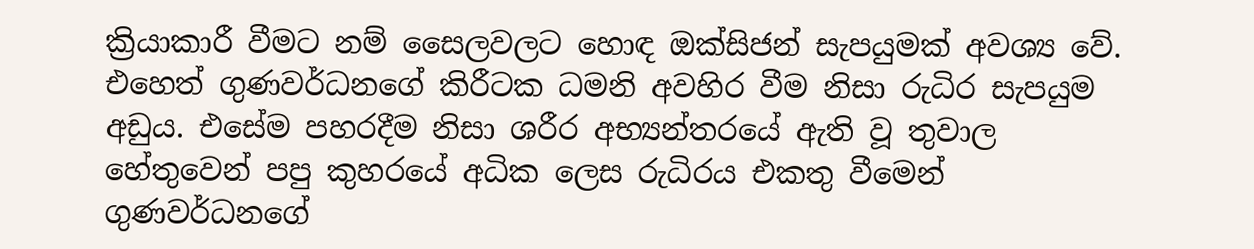ක්‍රියාකාරී වීමට නම් සෛලවලට හොඳ ඔක්සිජන් සැපයුමක් අවශ්‍ය වේ. එහෙත් ගුණවර්ධනගේ කිරීටක ධමනි අවහිර වීම නිසා රුධිර සැපයුම අඩුය. එසේම පහරදීම නිසා ශරීර අභ්‍යන්තරයේ ඇති වූ තුවාල හේතුවෙන් පපු කුහරයේ අධික ලෙස රුධිරය එකතු වීමෙන් ගුණවර්ධනගේ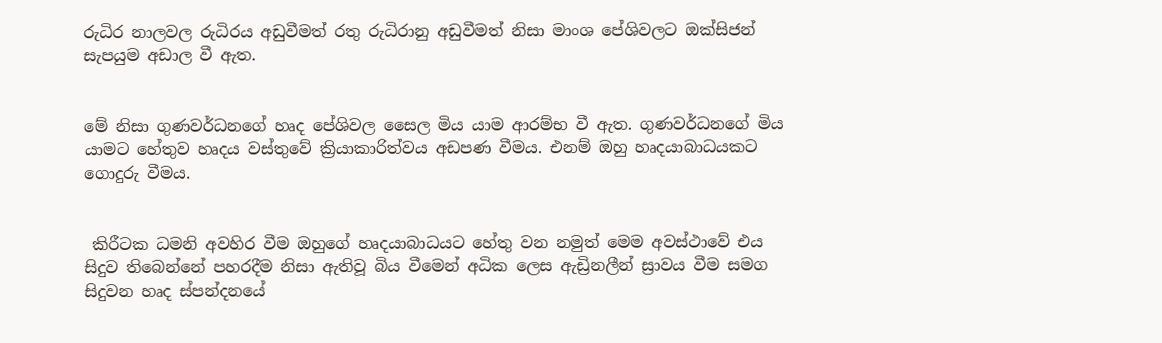රුධිර නාලවල රුධිරය අඩුවීමත් රතු රුධිරානු අඩුවීමත් නිසා මාංශ පේශිවලට ඔක්සිජන් සැපයුම අඩාල වී ඇත.


මේ නිසා ගුණවර්ධනගේ හෘද පේශිවල සෛල මිය යාම ආරම්භ වී ඇත. ගුණවර්ධනගේ මිය යාමට හේතුව හෘදය වස්තුවේ ක්‍රියාකාරිත්වය අඩපණ වීමය. එනම් ඔහු හෘදයාබාධයකට ගොදුරු වීමය.


 කිරීටක ධමනි අවහිර වීම ඔහුගේ හෘදයාබාධයට හේතු වන නමුත් මෙම අවස්ථාවේ එය සිදුව තිබෙන්නේ පහරදීම නිසා ඇතිවූ බිය වීමෙන් අධික ලෙස ඇඩ්‍රිනලීන් ස්‍රාවය වීම සමග සිදුවන හෘද ස්පන්දනයේ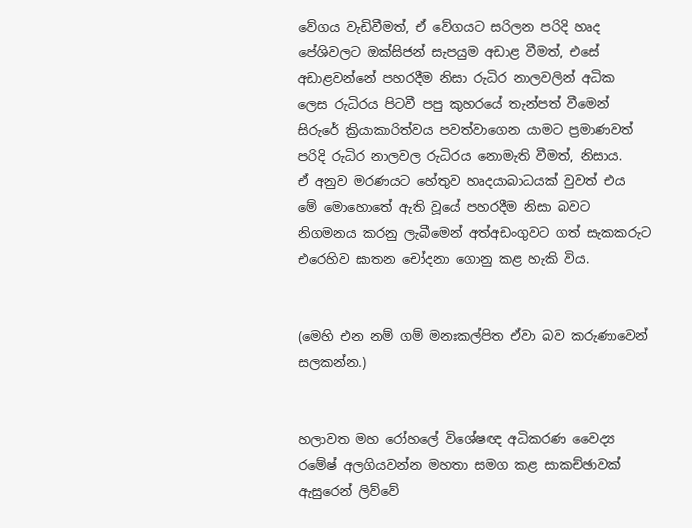වේගය වැඩිවීමත්, ඒ වේගයට සරිලන පරිදි හෘද පේශිවලට ඔක්සිජන් සැපයුම අඩාළ වීමත්, එසේ අඩාළවන්නේ පහරදීම නිසා රුධිර නාලවලින් අධික ලෙස රුධිරය පිටවී පපු කුහරයේ තැන්පත් වීමෙන් සිරුරේ ක්‍රියාකාරිත්වය පවත්වාගෙන යාමට ප්‍රමාණවත් පරිදි රුධිර නාලවල රුධිරය නොමැති වීමත්, නිසාය.
ඒ අනුව මරණයට හේතුව හෘදයාබාධයක් වුවත් එය මේ මොහොතේ ඇති වූයේ පහරදීම නිසා බවට නිගමනය කරනු ලැබීමෙන් අත්අඩංගුවට ගත් සැකකරුට එරෙහිව ඝාතන චෝදනා ගොනු කළ හැකි විය.


(මෙහි එන නම් ගම් මනඃකල්පිත ඒවා බව කරුණාවෙන් සලකන්න.)


හලාවත මහ රෝහලේ විශේෂඥ අධිකරණ වෛද්‍ය රමේෂ් අලගියවන්න මහතා සමග කළ සාකච්ඡාවක් ඇසුරෙන් ලිව්වේ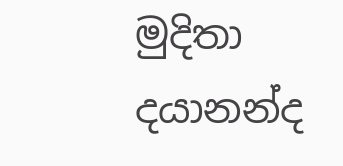මුදිතා දයානන්ද